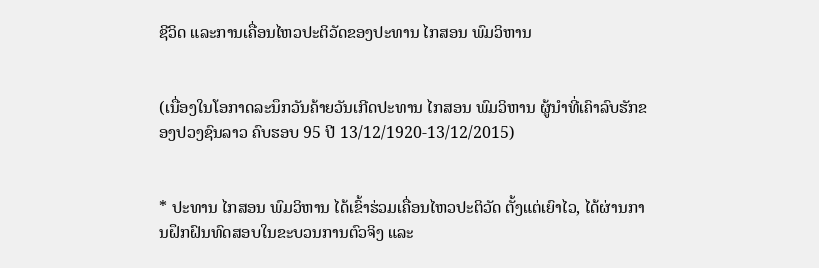ຊີວິດ ແລະການເຄື່ອນໄຫວປະຕິວັດຂອງປະທານ ໄກສອນ ພົມວິຫານ


(ເນື່ອງໃນໂອກາດລະນຶກວັນຄ້າຍວັນເກີດປະທານ ໄກສອນ ພົມວິຫານ ຜູ້ນຳທີ່ເຄົາລົບຮັກຂອງປວງຊົນລາວ ຄົບຮອບ 95 ປີ 13/12/1920-13/12/2015)


* ປະທານ ໄກສອນ ພົມວິຫານ ໄດ້ເຂົ້າຮ່ວມເຄື່ອນໄຫວປະຕິວັດ ຕັ້ງແຕ່ເຍົາໄວ, ໄດ້ຜ່ານການຝຶກຝົນທົດສອບໃນຂະບວນການຕົວຈິງ ແລະ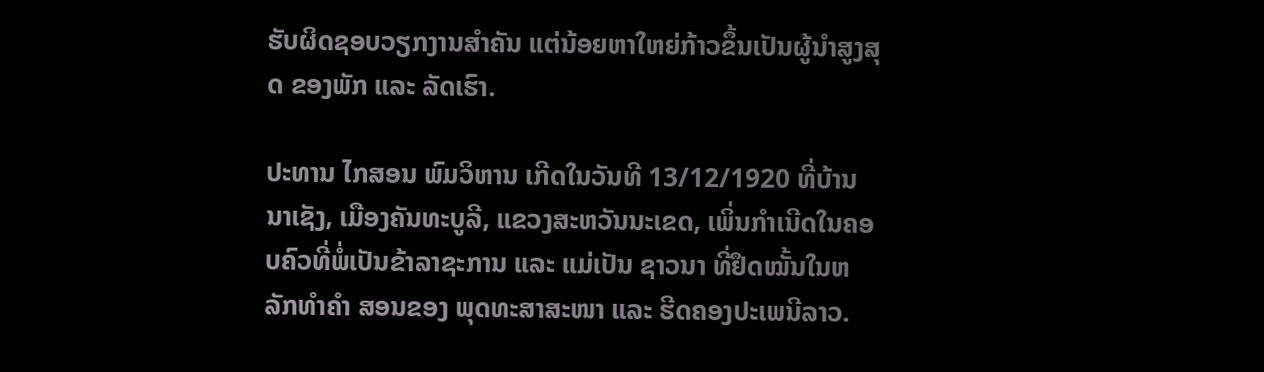ຮັບຜິດຊອບວຽກງານສຳຄັນ ແຕ່ນ້ອຍຫາໃຫຍ່ກ້າວຂຶ້ນເປັນຜູ້ນຳສູງສຸດ ຂອງພັກ ແລະ ລັດເຮົາ.

ປະທານ ໄກສອນ ພົມວິຫານ ເກີດໃນວັນທີ 13/12/1920 ທີ່ບ້ານນາເຊັງ, ເມືອງຄັນທະບູລີ, ແຂວງສະຫວັນນະເຂດ, ເພິ່ນກຳເນີດໃນຄອບຄົວທີ່ພໍ່ເປັນຂ້າລາຊະການ ແລະ ແມ່ເປັນ ຊາວນາ ທີ່ຢຶດໝັ້ນໃນຫລັກທຳຄຳ ສອນຂອງ ພຸດທະສາສະໜາ ແລະ ຮີດຄອງປະເພນີລາວ.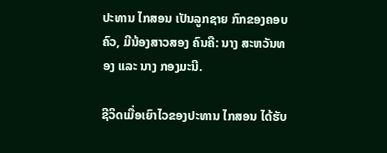ປະທານ ໄກສອນ ເປັນລູກຊາຍ ກົກຂອງຄອບຄົວ, ມີນ້ອງສາວສອງ ຄົນຄື: ນາງ ສະຫວັນທອງ ແລະ ນາງ ກອງມະນີ.

ຊີວິດເມື່ອເຍົາໄວຂອງປະທານ ໄກສອນ ໄດ້ຮັບ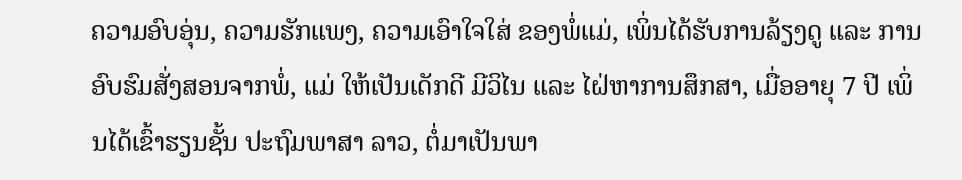ຄວາມອົບອຸ່ນ, ຄວາມຮັກແພງ, ຄວາມເອົາໃຈໃສ່ ຂອງພໍ່ແມ່, ເພິ່ນໄດ້ຮັບການລ້ຽງດູ ແລະ ການອົບຮົມສັ່ງສອນຈາກພໍ່, ແມ່ ໃຫ້ເປັນເດັກດີ ມີວິໄນ ແລະ ໄຝ່ຫາການສຶກສາ, ເມື່ອອາຍຸ 7 ປີ ເພິ່ນໄດ້ເຂົ້າຮຽນຊັ້ນ ປະຖົມພາສາ ລາວ, ຕໍ່ມາເປັນພາ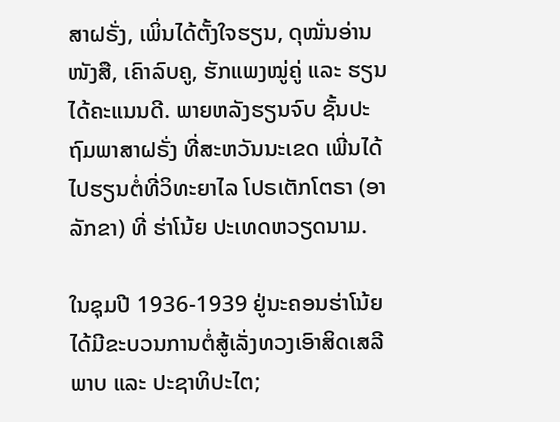ສາຝຣັ່ງ, ເພິ່ນໄດ້ຕັ້ງໃຈຮຽນ, ດຸໝັ່ນອ່ານໜັງສື, ເຄົາລົບຄູ, ຮັກແພງໝູ່ຄູ່ ແລະ ຮຽນໄດ້ຄະແນນດີ. ພາຍຫລັງຮຽນຈົບ ຊັ້ນປະຖົມພາສາຝຣັ່ງ ທີ່ສະຫວັນນະເຂດ ເພີ່ນໄດ້ໄປຮຽນຕໍ່ທີ່ວິທະຍາໄລ ໂປຣເຕັກໂຕຣາ (ອາລັກຂາ) ທີ່ ຮ່າໂນ້ຍ ປະເທດຫວຽດນາມ.

ໃນຊຸມປີ 1936-1939 ຢູ່ນະຄອນຮ່າໂນ້ຍ ໄດ້ມີຂະບວນການຕໍ່ສູ້ເລັ່ງທວງເອົາສິດເສລີພາບ ແລະ ປະຊາທິປະໄຕ;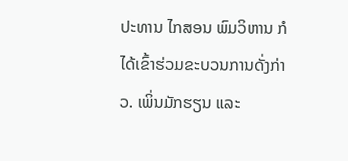ປະທານ ໄກສອນ ພົມວິຫານ ກໍໄດ້ເຂົ້າຮ່ວມຂະບວນການດັ່ງກ່າວ. ເພິ່ນມັກຮຽນ ແລະ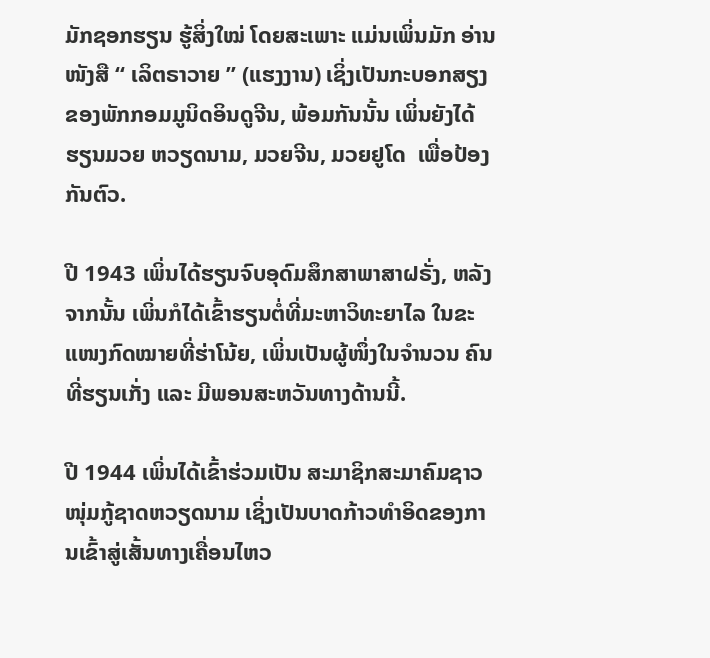ມັກຊອກຮຽນ ຮູ້ສິ່ງໃໝ່ ໂດຍສະເພາະ ແມ່ນເພິ່ນມັກ ອ່ານໜັງສື “ ເລິຕຣາວາຍ ” (ແຮງງານ) ເຊິ່ງເປັນກະບອກສຽງຂອງພັກກອມມູນິດອິນດູຈີນ, ພ້ອມກັນນັ້ນ ເພິ່ນຍັງໄດ້ຮຽນມວຍ ຫວຽດນາມ, ມວຍຈີນ, ມວຍຢູໂດ  ເພື່ອປ້ອງກັນຕົວ.

ປີ 1943 ເພິ່ນໄດ້ຮຽນຈົບອຸດົມສຶກສາພາສາຝຣັ່ງ, ຫລັງຈາກນັ້ນ ເພິ່ນກໍໄດ້ເຂົ້າຮຽນຕໍ່ທີ່ມະຫາວິທະຍາໄລ ໃນຂະແໜງກົດໝາຍທີ່ຮ່າໂນ້ຍ, ເພິ່ນເປັນຜູ້ໜຶ່ງໃນຈຳນວນ ຄົນທີ່ຮຽນເກັ່ງ ແລະ ມີພອນສະຫວັນທາງດ້ານນີ້.

ປີ 1944 ເພິ່ນໄດ້ເຂົ້າຮ່ວມເປັນ ສະມາຊິກສະມາຄົມຊາວໜຸ່ມກູ້ຊາດຫວຽດນາມ ເຊິ່ງເປັນບາດກ້າວທຳອິດຂອງການເຂົ້າສູ່ເສັ້ນທາງເຄື່ອນໄຫວ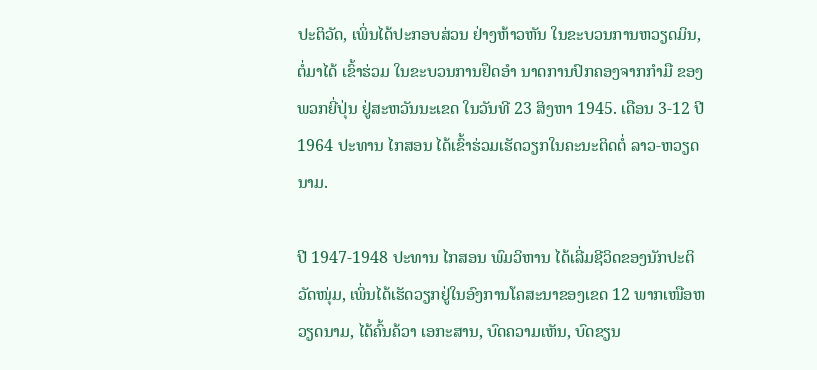ປະຕິວັດ, ເພິ່ນໄດ້ປະກອບສ່ວນ ຢ່າງຫ້າວຫັນ ໃນຂະບວນການຫວຽດມິນ, ຕໍ່ມາໄດ້ ເຂົ້າຮ່ວມ ໃນຂະບວນການຢຶດອຳ ນາດການປົກຄອງຈາກກຳມື ຂອງ ພວກຍີ່ປຸ່ນ ຢູ່ສະຫວັນນະເຂດ ໃນວັນທີ 23 ສິງຫາ 1945. ເດືອນ 3-12 ປີ 1964 ປະທານ ໄກສອນ ໄດ້ເຂົ້າຮ່ວມເຮັດວຽກໃນຄະນະຕິດຕໍ່ ລາວ-ຫວຽດນາມ.

ປີ 1947-1948 ປະທານ ໄກສອນ ພົມວິຫານ ໄດ້ເລີ່ມຊີວິດຂອງນັກປະຕິວັດໜຸ່ມ, ເພິ່ນໄດ້ເຮັດວຽກຢູ່ໃນອົງການໂຄສະນາຂອງເຂດ 12 ພາກເໜືອຫວຽດນາມ, ໄດ້ຄົ້ນຄ້ວາ ເອກະສານ, ບົດຄວາມເຫັນ, ບົດຂຽນ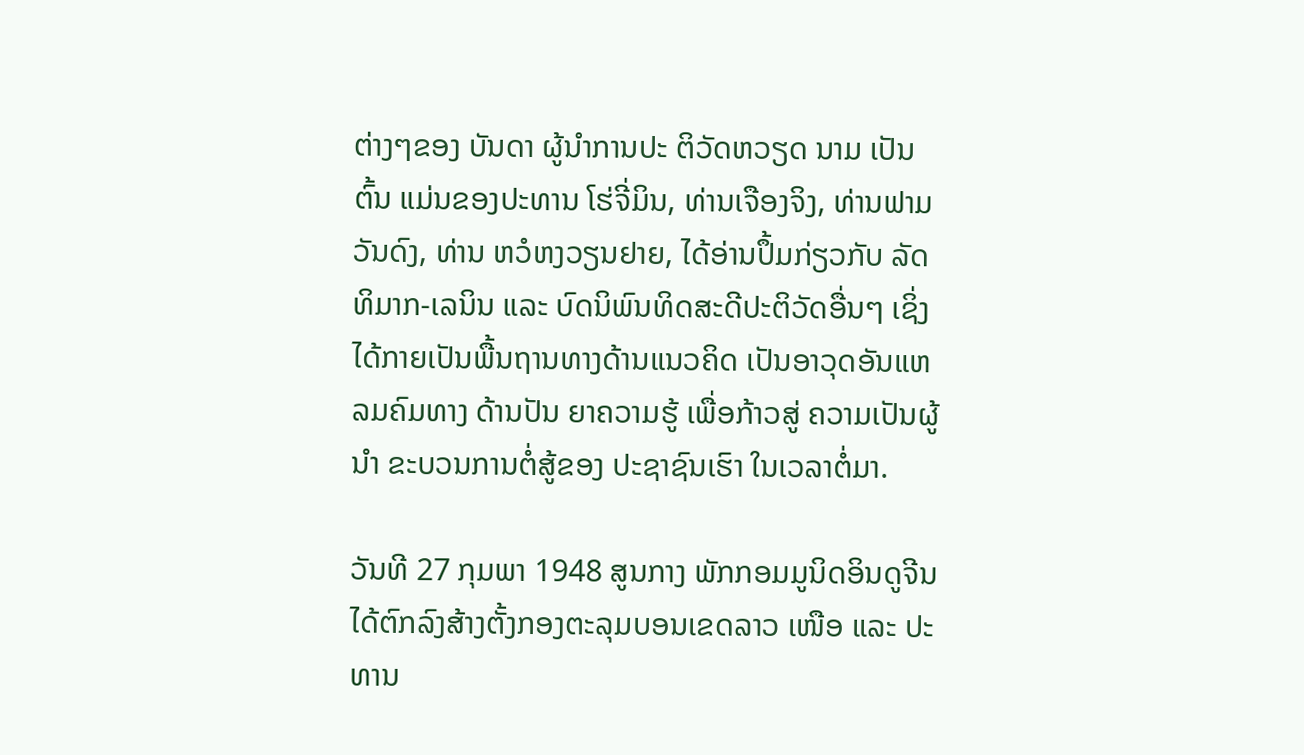ຕ່າງໆຂອງ ບັນດາ ຜູ້ນຳການປະ ຕິວັດຫວຽດ ນາມ ເປັນຕົ້ນ ແມ່ນຂອງປະທານ ໂຮ່ຈີ່ມິນ, ທ່ານເຈືອງຈິງ, ທ່ານຟາມວັນດົງ, ທ່ານ ຫວໍຫງວຽນຢາຍ, ໄດ້ອ່ານປຶ້ມກ່ຽວກັບ ລັດທິມາກ-ເລນິນ ແລະ ບົດນິພົນທິດສະດີປະຕິວັດອື່ນໆ ເຊິ່ງໄດ້ກາຍເປັນພື້ນຖານທາງດ້ານແນວຄິດ ເປັນອາວຸດອັນແຫລມຄົມທາງ ດ້ານປັນ ຍາຄວາມຮູ້ ເພື່ອກ້າວສູ່ ຄວາມເປັນຜູ້ນຳ ຂະບວນການຕໍ່ສູ້ຂອງ ປະຊາຊົນເຮົາ ໃນເວລາຕໍ່ມາ.

ວັນທີ 27 ກຸມພາ 1948 ສູນກາງ ພັກກອມມູນິດອິນດູຈີນ ໄດ້ຕົກລົງສ້າງຕັ້ງກອງຕະລຸມບອນເຂດລາວ ເໜືອ ແລະ ປະທານ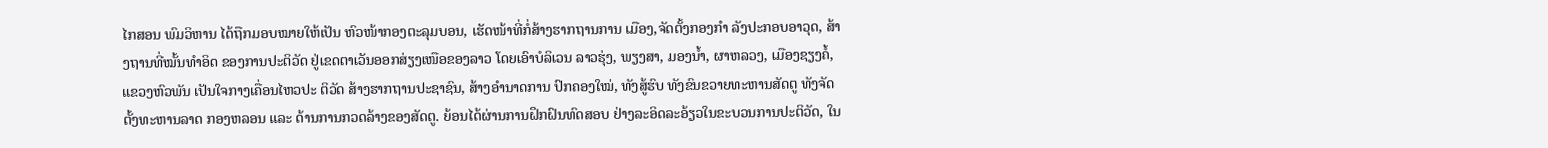ໄກສອນ ພົມວິຫານ ໄດ້ຖືກມອບໝາຍໃຫ້ເປັນ ຫົວໜ້າກອງຕະລຸມບອນ, ເຮັດໜ້າທີ່ກໍ່ສ້າງຮາກຖານການ ເມືອງ,ຈັດຕັ້ງກອງກຳ ລັງປະກອບອາວຸດ, ສ້າງຖານທີ່ໝັ້ນທຳອິດ ຂອງການປະຕິວັດ ຢູ່ເຂດຕາເວັນອອກສ່ຽງເໜືອຂອງລາວ ໂດຍເອົາບໍລິເວນ ລາວຮຸ່ງ, ພຽງສາ, ມອງນ້ຳ, ຜາຫລວງ, ເມືອງຊຽງຄໍ້, ແຂວງຫົວພັນ ເປັນໃຈກາງເຄື່ອນໄຫວປະ ຕິວັດ ສ້າງຮາກຖານປະຊາຊົນ, ສ້າງອຳນາດການ ປົກຄອງໃໝ່, ທັງສູ້ຮົບ ທັງຂົນຂວາຍທະຫານສັດຕູ ທັງຈັດຕັ້ງທະຫານລາດ ກອງຫລອນ ແລະ ດ້ານການກວດລ້າງຂອງສັດຕູ. ຍ້ອນໄດ້ຜ່ານການຝຶກຝົນທົດສອບ ຢ່າງລະອິດລະອ້ຽວໃນຂະບວນການປະຕິວັດ, ໃນ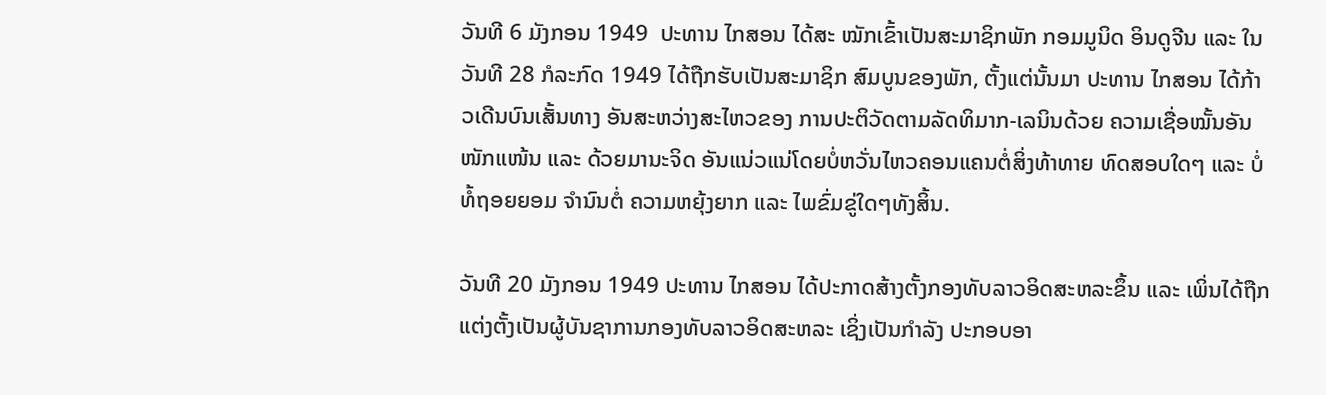ວັນທີ 6 ມັງກອນ 1949  ປະທານ ໄກສອນ ໄດ້ສະ ໝັກເຂົ້າເປັນສະມາຊິກພັກ ກອມມູນິດ ອິນດູຈີນ ແລະ ໃນວັນທີ 28 ກໍລະກົດ 1949 ໄດ້ຖືກຮັບເປັນສະມາຊິກ ສົມບູນຂອງພັກ, ຕັ້ງແຕ່ນັ້ນມາ ປະທານ ໄກສອນ ໄດ້ກ້າວເດີນບົນເສັ້ນທາງ ອັນສະຫວ່າງສະໄຫວຂອງ ການປະຕິວັດຕາມລັດທິມາກ-ເລນິນດ້ວຍ ຄວາມເຊື່ອໝັ້ນອັນໜັກແໜ້ນ ແລະ ດ້ວຍມານະຈິດ ອັນແນ່ວແນ່ໂດຍບໍ່ຫວັ່ນໄຫວຄອນແຄນຕໍ່ສິ່ງທ້າທາຍ ທົດສອບໃດໆ ແລະ ບໍ່ທໍ້ຖອຍຍອມ ຈຳນົນຕໍ່ ຄວາມຫຍຸ້ງຍາກ ແລະ ໄພຂົ່ມຂູ່ໃດໆທັງສິ້ນ.

ວັນທີ 20 ມັງກອນ 1949 ປະທານ ໄກສອນ ໄດ້ປະກາດສ້າງຕັ້ງກອງທັບລາວອິດສະຫລະຂຶ້ນ ແລະ ເພິ່ນໄດ້ຖືກແຕ່ງຕັ້ງເປັນຜູ້ບັນຊາການກອງທັບລາວອິດສະຫລະ ເຊິ່ງເປັນກຳລັງ ປະກອບອາ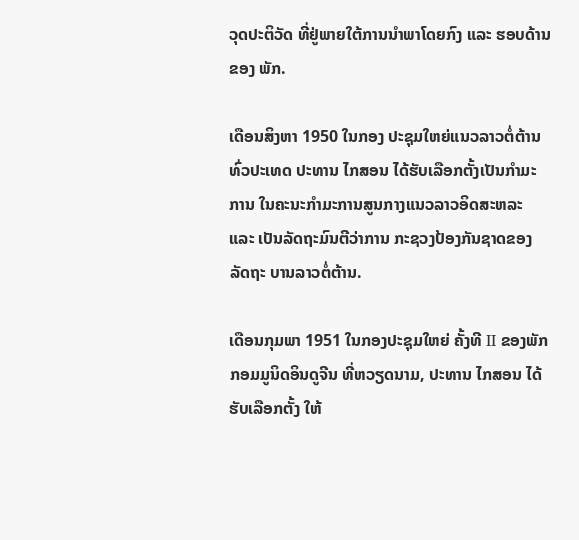ວຸດປະຕິວັດ ທີ່ຢູ່ພາຍໃຕ້ການນຳພາໂດຍກົງ ແລະ ຮອບດ້ານຂອງ ພັກ.

ເດືອນສິງຫາ 1950 ໃນກອງ ປະຊຸມໃຫຍ່ແນວລາວຕໍ່ຕ້ານທົ່ວປະເທດ ປະທານ ໄກສອນ ໄດ້ຮັບເລືອກຕັ້ງເປັນກຳມະການ ໃນຄະນະກຳມະການສູນກາງແນວລາວອິດສະຫລະ ແລະ ເປັນລັດຖະມົນຕີວ່າການ ກະຊວງປ້ອງກັນຊາດຂອງລັດຖະ ບານລາວຕໍ່ຕ້ານ.

ເດືອນກຸມພາ 1951 ໃນກອງປະຊຸມໃຫຍ່ ຄັ້ງທີ II ຂອງພັກ ກອມມູນິດອິນດູຈີນ ທີ່ຫວຽດນາມ, ປະທານ ໄກສອນ ໄດ້ຮັບເລືອກຕັ້ງ ໃຫ້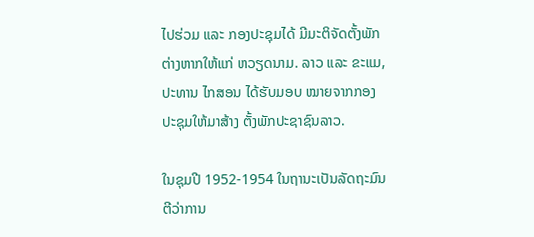ໄປຮ່ວມ ແລະ ກອງປະຊຸມໄດ້ ມີມະຕິຈັດຕັ້ງພັກຕ່າງຫາກໃຫ້ແກ່ ຫວຽດນາມ. ລາວ ແລະ ຂະແມ, ປະທານ ໄກສອນ ໄດ້ຮັບມອບ ໝາຍຈາກກອງປະຊຸມໃຫ້ມາສ້າງ ຕັ້ງພັກປະຊາຊົນລາວ.

ໃນຊຸມປີ 1952-1954 ໃນຖານະເປັນລັດຖະມົນຕີວ່າການ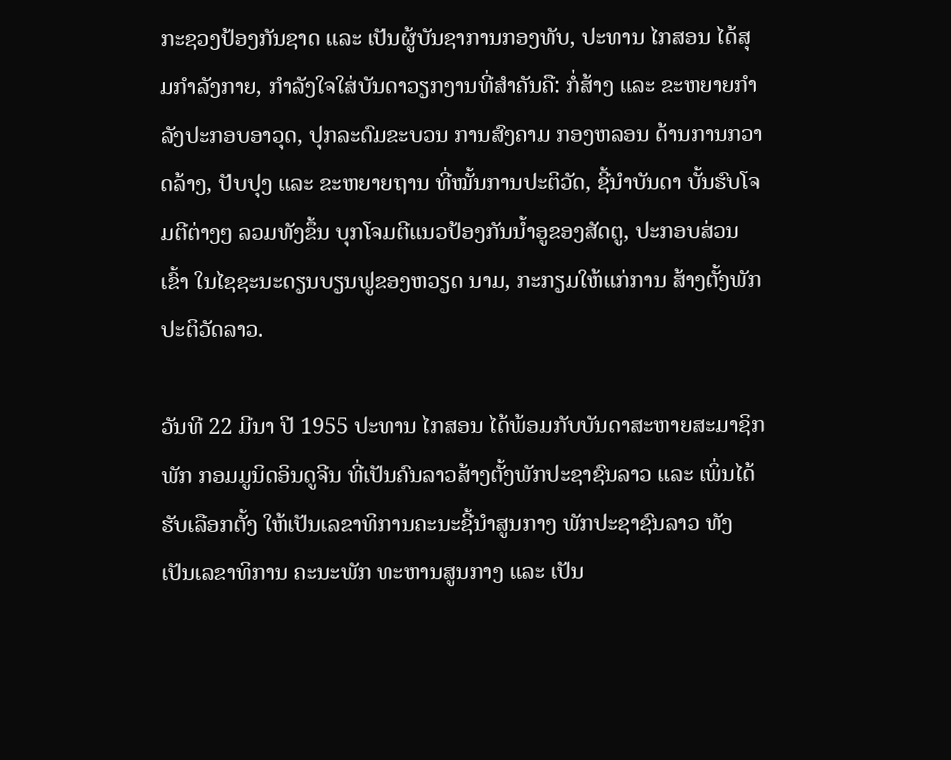ກະຊວງປ້ອງກັນຊາດ ແລະ ເປັນຜູ້ບັນຊາການກອງທັບ, ປະທານ ໄກສອນ ໄດ້ສຸມກຳລັງກາຍ, ກຳລັງໃຈໃສ່ບັນດາວຽກງານທີ່ສຳຄັນຄື: ກໍ່ສ້າງ ແລະ ຂະຫຍາຍກຳລັງປະກອບອາວຸດ, ປຸກລະດົມຂະບວນ ການສົງຄາມ ກອງຫລອນ ດ້ານການກວາດລ້າງ, ປັບປຸງ ແລະ ຂະຫຍາຍຖານ ທີ່ໝັ້ນການປະຕິວັດ, ຊີ້ນຳບັນດາ ບັ້ນຮົບໂຈມຕີຕ່າງໆ ລວມທັງຂຶ້ນ ບຸກໂຈມຕີແນວປ້ອງກັນນ້ຳອູຂອງສັດຕູ, ປະກອບສ່ວນເຂົ້າ ໃນໄຊຊະນະດຽນບຽນຟູຂອງຫວຽດ ນາມ, ກະກຽມໃຫ້ແກ່ການ ສ້າງຕັ້ງພັກ ປະຕິວັດລາວ.

ວັນທີ 22 ມີນາ ປີ 1955 ປະທານ ໄກສອນ ໄດ້ພ້ອມກັບບັນດາສະຫາຍສະມາຊິກພັກ ກອມມູນິດອິນດູຈີນ ທີ່ເປັນຄົນລາວສ້າງຕັ້ງພັກປະຊາຊົນລາວ ແລະ ເພິ່ນໄດ້ຮັບເລືອກຕັ້ງ ໃຫ້ເປັນເລຂາທິການຄະນະຊີ້ນຳສູນກາງ ພັກປະຊາຊົນລາວ ທັງເປັນເລຂາທິການ ຄະນະພັກ ທະຫານສູນກາງ ແລະ ເປັນ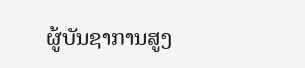ຜູ້ບັນຊາການສູງ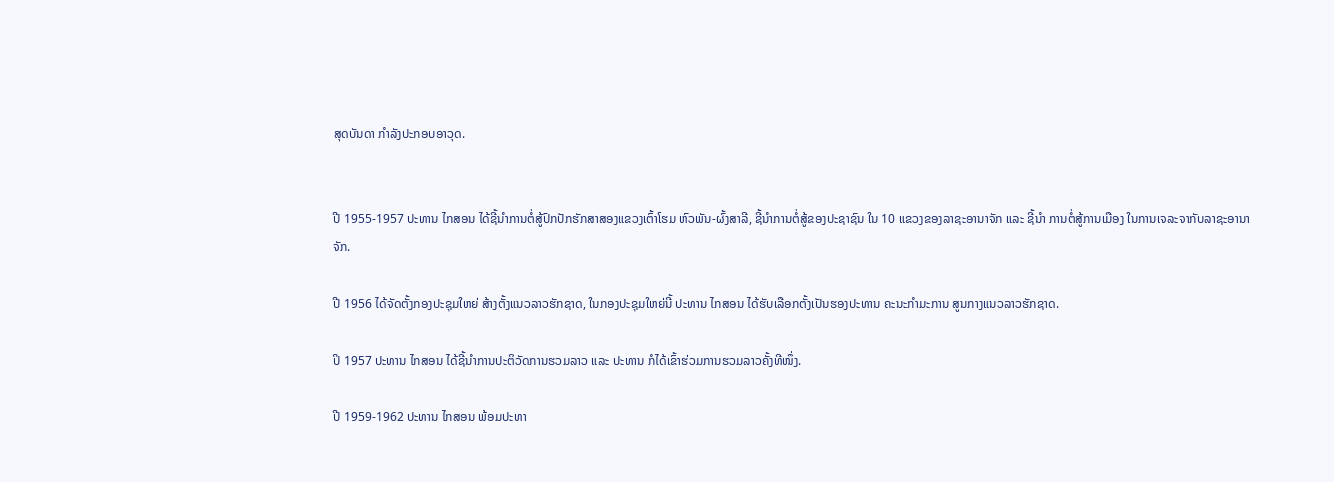ສຸດບັນດາ ກຳລັງປະກອບອາວຸດ.


ປີ 1955-1957 ປະທານ ໄກສອນ ໄດ້ຊີ້ນຳການຕໍ່ສູ້ປົກປັກຮັກສາສອງແຂວງເຕົ້າໂຮມ ຫົວພັນ-ຜົ້ງສາລີ, ຊີ້ນຳການຕໍ່ສູ້ຂອງປະຊາຊົນ ໃນ 10 ແຂວງຂອງລາຊະອານາຈັກ ແລະ ຊີ້ນຳ ການຕໍ່ສູ້ການເມືອງ ໃນການເຈລະຈາກັບລາຊະອານາຈັກ.

ປີ 1956 ໄດ້ຈັດຕັ້ງກອງປະຊຸມໃຫຍ່ ສ້າງຕັ້ງແນວລາວຮັກຊາດ, ໃນກອງປະຊຸມໃຫຍ່ນີ້ ປະທານ ໄກສອນ ໄດ້ຮັບເລືອກຕັ້ງເປັນຮອງປະທານ ຄະນະກຳມະການ ສູນກາງແນວລາວຮັກຊາດ.

ປິ 1957 ປະທານ ໄກສອນ ໄດ້ຊີ້ນຳການປະຕິວັດການຮວມລາວ ແລະ ປະທານ ກໍໄດ້ເຂົ້າຮ່ວມການຮວມລາວຄັ້ງທີໜຶ່ງ.

ປີ 1959-1962 ປະທານ ໄກສອນ ພ້ອມປະທາ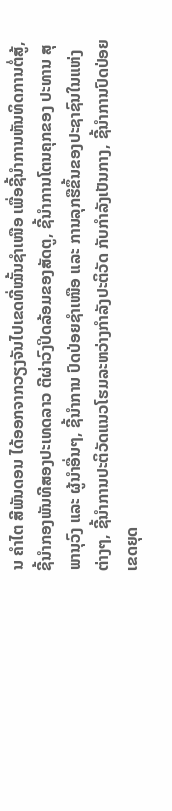ນ ຄຳໄຕ ສີພັນດອນ ໄດ້ອອກຈາກວຽງຈັນໄປເຂດທີ່ໝັ້ນຊຳເໜືອ ເພື່ອຊີ້ນຳການຫັນທິດການຕໍ່ສູ້, ຊີ້ນຳກອງພັນທີສອງປະເທດລາວ ຕີຜ່າວົງປິດລ້ອມຂອງສັດຕູ, ຊີ້ນຳການໂຕນຄຸກຂອງ ປະທານ ສຸພານຸວົງ ແລະ ຜູ້ນຳອື່ນໆ, ຊີ້ນຳການ ປົດປ່ອຍຊຳເໜືອ ແລະ ການລຸກຮືຂຶ້ນຂອງປະຊາຊົນໃນແຫ່ງຕ່າງໆ, ຊີ້ນຳການປະຕິວັດແນວໂຮມລະຫວ່າງກຳລັງປະຕິວັດ ກັບກຳລັງເປັນກາງ, ຊີ້ນຳການປົດປ່ອຍເຂດຍຸດ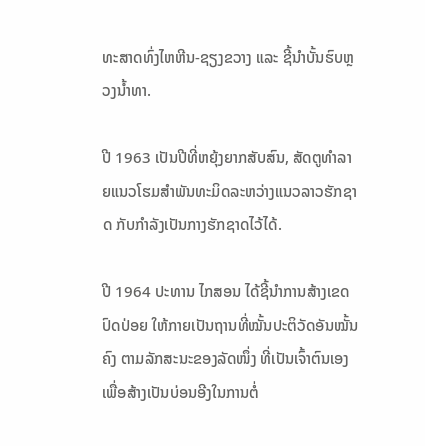ທະສາດທົ່ງໄຫຫີນ-ຊຽງຂວາງ ແລະ ຊີ້ນຳບັ້ນຮົບຫຼວງນ້ຳທາ.

ປີ 1963 ເປັນປີທີ່ຫຍຸ້ງຍາກສັບສົນ, ສັດຕູທຳລາຍແນວໂຮມສຳພັນທະມິດລະຫວ່າງແນວລາວຮັກຊາດ ກັບກຳລັງເປັນກາງຮັກຊາດໄວ້ໄດ້.

ປີ 1964 ປະທານ ໄກສອນ ໄດ້ຊີ້ນຳການສ້າງເຂດປົດປ່ອຍ ໃຫ້ກາຍເປັນຖານທີ່ໝັ້ນປະຕິວັດອັນໝັ້ນຄົງ ຕາມລັກສະນະຂອງລັດໜຶ່ງ ທີ່ເປັນເຈົ້າຕົນເອງ ເພື່ອສ້າງເປັນບ່ອນອີງໃນການຕໍ່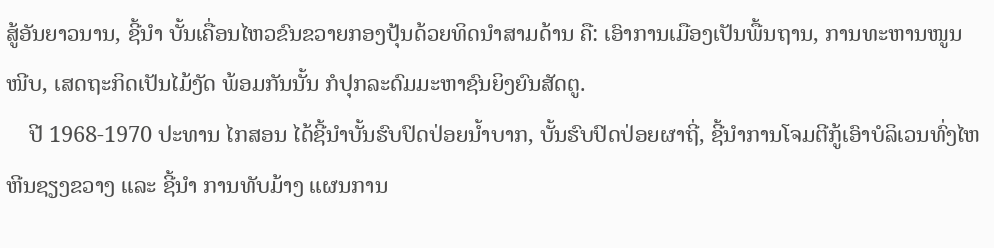ສູ້ອັນຍາວນານ, ຊີ້ນຳ ບັ້ນເຄື່ອນໄຫວຂົນຂວາຍກອງປຸ້ນດ້ວຍທິດນຳສາມດ້ານ ຄື: ເອົາການເມືອງເປັນພື້ນຖານ, ການທະຫານໜູນໜີບ, ເສດຖະກິດເປັນໄມ້ງັດ ພ້ອມກັນນັ້ນ ກໍປຸກລະດົມມະຫາຊົນຍິງຍົນສັດຕູ.
    ປີ 1968-1970 ປະທານ ໄກສອນ ໄດ້ຊີ້ນຳບັ້ນຮົບປົດປ່ອຍນ້ຳບາກ, ບັ້ນຮົບປົດປ່ອຍຜາຖີ່, ຊີ້ນຳການໂຈມຕີກູ້ເອົາບໍລິເວນທົ່ງໄຫຫີນຊຽງຂວາງ ແລະ ຊີ້ນຳ ການທັບມ້າງ ແຜນການ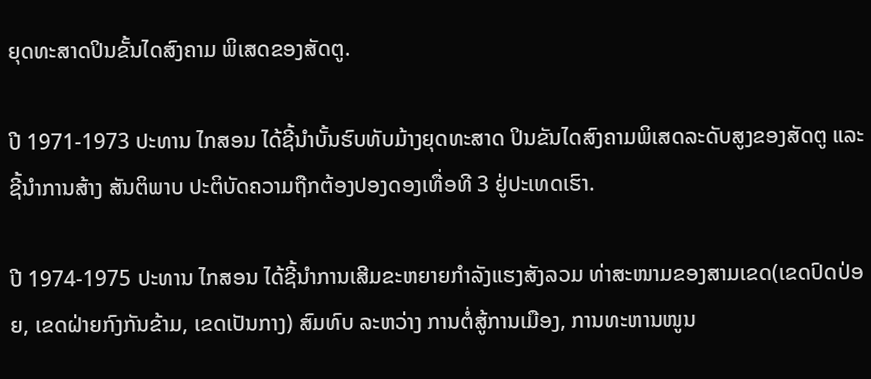ຍຸດທະສາດປິນຂັ້ນໄດສົງຄາມ ພິເສດຂອງສັດຕູ.

ປີ 1971-1973 ປະທານ ໄກສອນ ໄດ້ຊີ້ນຳບັ້ນຮົບທັບມ້າງຍຸດທະສາດ ປິນຂັນໄດສົງຄາມພິເສດລະດັບສູງຂອງສັດຕູ ແລະ ຊີ້ນຳການສ້າງ ສັນຕິພາບ ປະຕິບັດຄວາມຖືກຕ້ອງປອງດອງເທື່ອທີ 3 ຢູ່ປະເທດເຮົາ.

ປີ 1974-1975 ປະທານ ໄກສອນ ໄດ້ຊີ້ນຳການເສີມຂະຫຍາຍກຳລັງແຮງສັງລວມ ທ່າສະໜາມຂອງສາມເຂດ(ເຂດປົດປ່ອຍ, ເຂດຝ່າຍກົງກັນຂ້າມ, ເຂດເປັນກາງ) ສົມທົບ ລະຫວ່າງ ການຕໍ່ສູ້ການເມືອງ, ການທະຫານໜູນ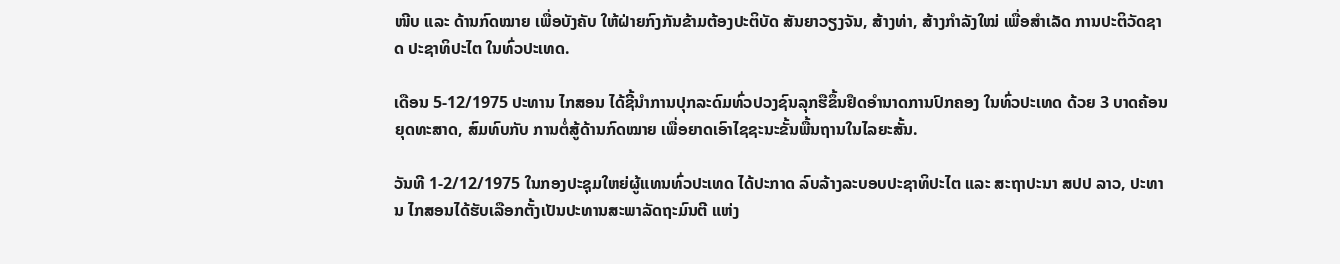ໜີບ ແລະ ດ້ານກົດໝາຍ ເພື່ອບັງຄັບ ໃຫ້ຝ່າຍກົງກັນຂ້າມຕ້ອງປະຕິບັດ ສັນຍາວຽງຈັນ, ສ້າງທ່າ, ສ້າງກຳລັງໃໝ່ ເພື່ອສຳເລັດ ການປະຕິວັດຊາດ ປະຊາທິປະໄຕ ໃນທົ່ວປະເທດ.

ເດືອນ 5-12/1975 ປະທານ ໄກສອນ ໄດ້ຊີ້ນຳການປຸກລະດົມທົ່ວປວງຊົນລຸກຮືຂຶ້ນຢຶດອຳນາດການປົກຄອງ ໃນທົ່ວປະເທດ ດ້ວຍ 3 ບາດຄ້ອນຍຸດທະສາດ, ສົມທົບກັບ ການຕໍ່ສູ້ດ້ານກົດໝາຍ ເພື່ອຍາດເອົາໄຊຊະນະຂັ້ນພື້ນຖານໃນໄລຍະສັ້ນ.

ວັນທີ 1-2/12/1975 ໃນກອງປະຊຸມໃຫຍ່ຜູ້ແທນທົ່ວປະເທດ ໄດ້ປະກາດ ລົບລ້າງລະບອບປະຊາທິປະໄຕ ແລະ ສະຖາປະນາ ສປປ ລາວ, ປະທານ ໄກສອນໄດ້ຮັບເລືອກຕັ້ງເປັນປະທານສະພາລັດຖະມົນຕີ ແຫ່ງ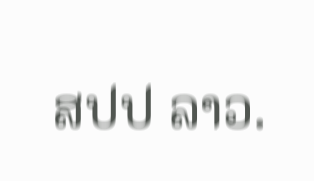ສປປ ລາວ.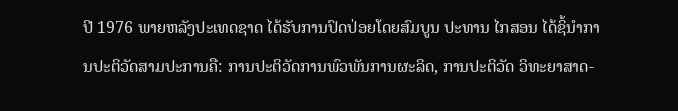ປີ 1976 ພາຍຫລັງປະເທດຊາດ ໄດ້ຮັບການປົດປ່ອຍໂດຍສົມບູນ ປະທານ ໄກສອນ ໄດ້ຊິ້ນຳການປະຕິວັດສາມປະການຄື: ການປະຕິວັດການພົວພັນການຜະລິດ, ການປະຕິວັດ ວິທະຍາສາດ-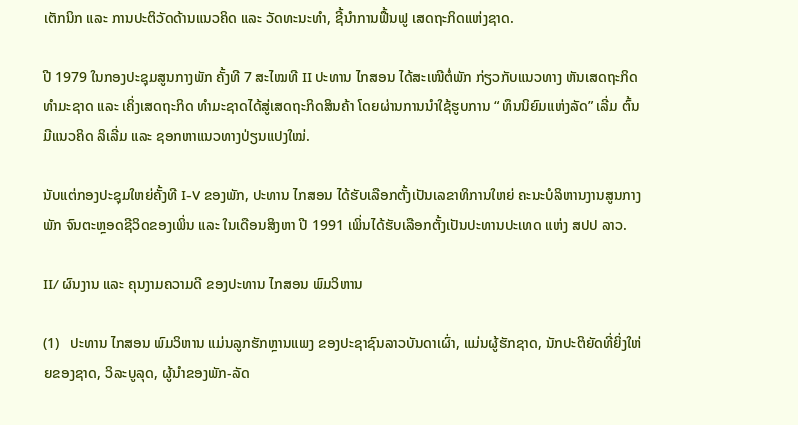ເຕັກນິກ ແລະ ການປະຕິວັດດ້ານແນວຄິດ ແລະ ວັດທະນະທຳ, ຊີ້ນຳການຟື້ນຟູ ເສດຖະກິດແຫ່ງຊາດ.

ປີ 1979 ໃນກອງປະຊຸມສູນກາງພັກ ຄັ້ງທີ 7 ສະໄໝທີ II ປະທານ ໄກສອນ ໄດ້ສະເໜີຕໍ່ພັກ ກ່ຽວກັບແນວທາງ ຫັນເສດຖະກິດທຳມະຊາດ ແລະ ເຄິ່ງເສດຖະກິດ ທຳມະຊາດໄດ້ສູ່ເສດຖະກິດສິນຄ້າ ໂດຍຜ່ານການນຳໃຊ້ຮູບການ “ ທຶນນິຍົມແຫ່ງລັດ” ເລີ່ມ ຕົ້ນມີແນວຄິດ ລິເລີ່ມ ແລະ ຊອກຫາແນວທາງປ່ຽນແປງໃໝ່.

ນັບແຕ່ກອງປະຊຸມໃຫຍ່ຄັ້ງທີ I-V ຂອງພັກ, ປະທານ ໄກສອນ ໄດ້ຮັບເລືອກຕັ້ງເປັນເລຂາທິການໃຫຍ່ ຄະນະບໍລິຫານງານສູນກາງພັກ ຈົນຕະຫຼອດຊີວິດຂອງເພິ່ນ ແລະ ໃນເດືອນສິງຫາ ປີ 1991 ເພິ່ນໄດ້ຮັບເລືອກຕັ້ງເປັນປະທານປະເທດ ແຫ່ງ ສປປ ລາວ.

II/ ຜົນງານ ແລະ ຄຸນງາມຄວາມດີ ຂອງປະທານ ໄກສອນ ພົມວິຫານ

(1)   ປະທານ ໄກສອນ ພົມວິຫານ ແມ່ນລູກຮັກຫຼານແພງ ຂອງປະຊາຊົນລາວບັນດາເຜົ່າ, ແມ່ນຜູ້ຮັກຊາດ, ນັກປະຕິຍັດທີ່ຍິ່ງໃຫ່ຍຂອງຊາດ, ວິລະບູລຸດ, ຜູ້ນຳຂອງພັກ-ລັດ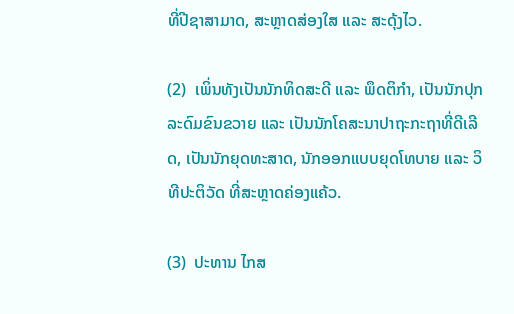ທີ່ປີຊາສາມາດ, ສະຫຼາດສ່ອງໃສ ແລະ ສະດຸ້ງໄວ.

(2)  ເພິ່ນທັງເປັນນັກທິດສະດີ ແລະ ພຶດຕິກຳ, ເປັນນັກປຸກລະດົມຂົນຂວາຍ ແລະ ເປັນນັກໂຄສະນາປາຖະກະຖາທີ່ດີເລີດ, ເປັນນັກຍຸດທະສາດ, ນັກອອກແບບຍຸດໂທບາຍ ແລະ ວິທີປະຕິວັດ ທີ່ສະຫຼາດຄ່ອງແຄ້ວ.

(3)  ປະທານ ໄກສ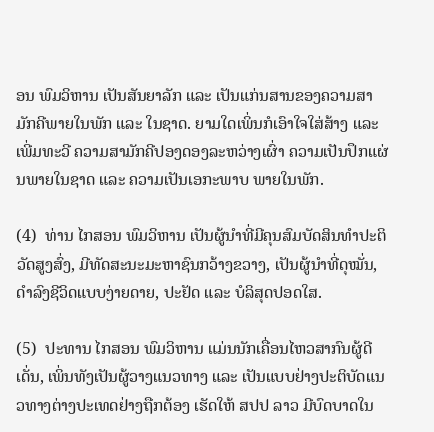ອນ ພົມວິຫານ ເປັນສັນຍາລັກ ແລະ ເປັນແກ່ນສານຂອງຄວາມສາມັກຄີພາຍໃນພັກ ແລະ ໃນຊາດ. ຍາມໃດເພິ່ນກໍເອົາໃຈໃສ່ສ້າງ ແລະ ເພີ່ມທະວີ ຄວາມສາມັກຄີປອງດອງລະຫວ່າງເຜົ່າ ຄວາມເປັນປຶກແຜ່ນພາຍໃນຊາດ ແລະ ຄວາມເປັນເອກະພາບ ພາຍໃນພັກ.

(4)  ທ່ານ ໄກສອນ ພົມວິຫານ ເປັນຜູ້ນຳທີ່ມີຄຸນສົມບັດສິນທຳປະຕິວັດສູງສົ່ງ, ມີທັດສະນະມະຫາຊົນກວ້າງຂວາງ, ເປັນຜູ້ນຳທີ່ດຸໝັ່ນ, ດຳລົງຊີວິດແບບງ່າຍດາຍ, ປະຢັດ ແລະ ບໍລິສຸດປອດໃສ.

(5)  ປະທານ ໄກສອນ ພົມວິຫານ ແມ່ນນັກເຄື່ອນໄຫວສາກົນຜູ້ດີເດັ່ນ, ເພິ່ນທັງເປັນຜູ້ວາງແນວທາງ ແລະ ເປັນແບບຢ່າງປະຕິບັດແນວທາງຕ່າງປະເທດຢ່າງຖືກຕ້ອງ ເຮັດໃຫ້ ສປປ ລາວ ມີບົດບາດໃນ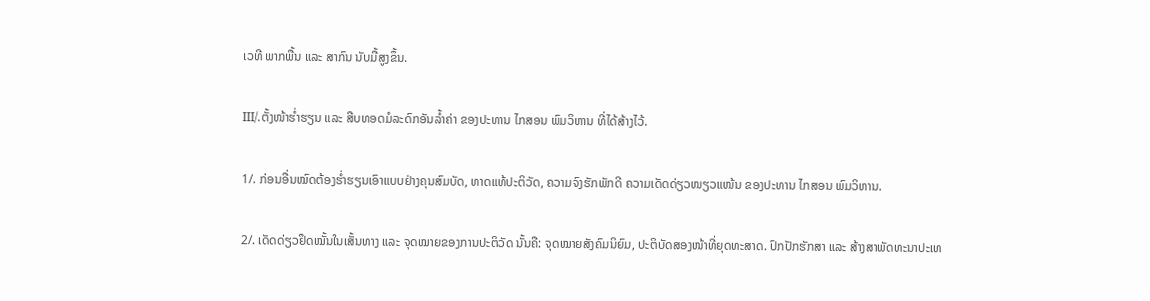ເວທີ ພາກພື້ນ ແລະ ສາກົນ ນັບມື້ສູງຂຶ້ນ.

III/.ຕັ້ງໜ້າຮ່ຳຮຽນ ແລະ ສືບທອດມໍລະດົກອັນລ້ຳຄ່າ ຂອງປະທານ ໄກສອນ ພົມວິຫານ ທີ່ໄດ້ສ້າງໄວ້.

1/. ກ່ອນອື່ນໝົດຕ້ອງຮ່ຳຮຽນເອົາແບບຢ່າງຄຸນສົມບັດ, ທາດແທ້ປະຕິວັດ, ຄວາມຈົງຮັກພັກດີ ຄວາມເດັດດ່ຽວໜຽວແໜ້ນ ຂອງປະທານ ໄກສອນ ພົມວິຫານ.

2/. ເດັດດ່ຽວຢຶດໝັ້ນໃນເສັ້ນທາງ ແລະ ຈຸດໝາຍຂອງການປະຕິວັດ ນັ້ນຄື: ຈຸດໝາຍສັງຄົມນິຍົມ, ປະຕິບັດສອງໜ້າທີ່ຍຸດທະສາດ. ປົກປັກຮັກສາ ແລະ ສ້າງສາພັດທະນາປະເທ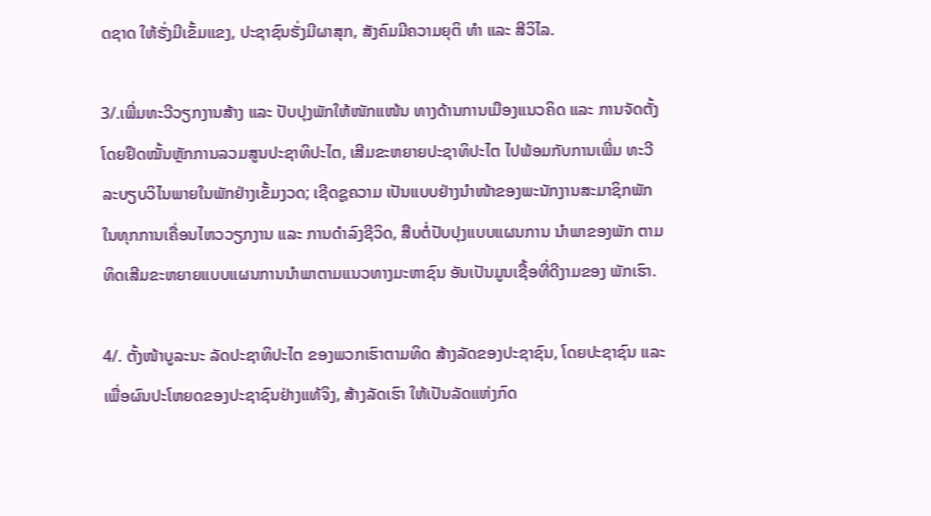ດຊາດ ໃຫ້ຮັ່ງມີເຂັ້ມແຂງ, ປະຊາຊົນຮັ່ງມີຜາສຸກ, ສັງຄົມມີຄວາມຍຸຕິ ທຳ ແລະ ສີວິໄລ.

3/.ເພີ່ມທະວີວຽກງານສ້າງ ແລະ ປັບປຸງພັກໃຫ້ໜັກແໜ້ນ ທາງດ້ານການເມືອງແນວຄິດ ແລະ ການຈັດຕັ້ງ ໂດຍຢຶດໝັ້ນຫັຼກການລວມສູນປະຊາທິປະໄຕ, ເສີມຂະຫຍາຍປະຊາທິປະໄຕ ໄປພ້ອມກັບການເພີ່ມ ທະວີລະບຽບວິໄນພາຍໃນພັກຢ່າງເຂັ້ມງວດ; ເຊີດຊູຄວາມ ເປັນແບບຢ່າງນຳໜ້າຂອງພະນັກງານສະມາຊິກພັກ ໃນທຸກການເຄື່ອນໄຫວວຽກງານ ແລະ ການດຳລົງຊີວິດ, ສືບຕໍ່ປັບປຸງແບບແຜນການ ນຳພາຂອງພັກ ຕາມທິດເສີມຂະຫຍາຍແບບແຜນການນຳພາຕາມແນວທາງມະຫາຊົນ ອັນເປັນມູນເຊື້ອທີ່ດີງາມຂອງ ພັກເຮົາ.

4/. ຕັ້ງໜ້າບູລະນະ ລັດປະຊາທິປະໄຕ ຂອງພວກເຮົາຕາມທິດ ສ້າງລັດຂອງປະຊາຊົນ, ໂດຍປະຊາຊົນ ແລະ ເພື່ອຜົນປະໂຫຍດຂອງປະຊາຊົນຢ່າງແທ້ຈິງ, ສ້າງລັດເຮົາ ໃຫ້ເປັນລັດແຫ່ງກົດ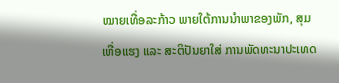ໝາຍເທື່ອລະກ້າວ ພາຍໃຕ້ການນຳພາຂອງພັກ, ສຸມເຫື່ອແຮງ ແລະ ສະຕິປັນຍາໃສ່ ການພັດທະນາປະເທດ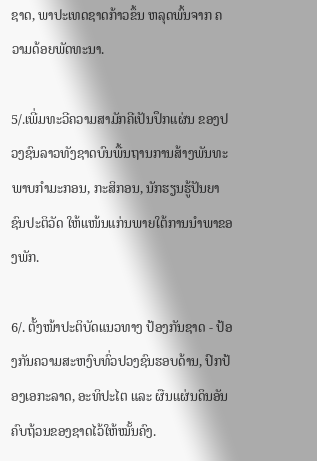ຊາດ, ພາປະເທດຊາດກ້າວຂຶ້ນ ຫລຸດພົ້ນຈາກ ຄວາມດ້ອຍພັດທະນາ.

5/.ເພີ່ມທະວີຄວາມສາມັກຄີເປັນປຶກແຜ່ນ ຂອງປວງຊົນລາວທັງຊາດບົນພື້ນຖານການສ້າງພັນທະພາບກຳມະກອນ, ກະສິກອນ, ນັກຮຽນຮູ້ປັນຍາຊົນປະຕິວັດ ໃຫ້ແໜ້ນແກ່ນພາຍໃຕ້ການນຳພາຂອງພັກ.

6/. ຕັ້ງໜ້າປະຕິບັດແນວທາງ ປ້ອງກັນຊາດ - ປ້ອງກັນຄວາມສະຫງົບທົ່ວປວງຊົນຮອບດ້ານ, ປົກປ້ອງເອກະລາດ, ອະທິປະໄຕ ແລະ ຜືນແຜ່ນດິນອັນຄົບຖ້ວນຂອງຊາດໄວ້ໃຫ້ໝັ້ນຄົງ.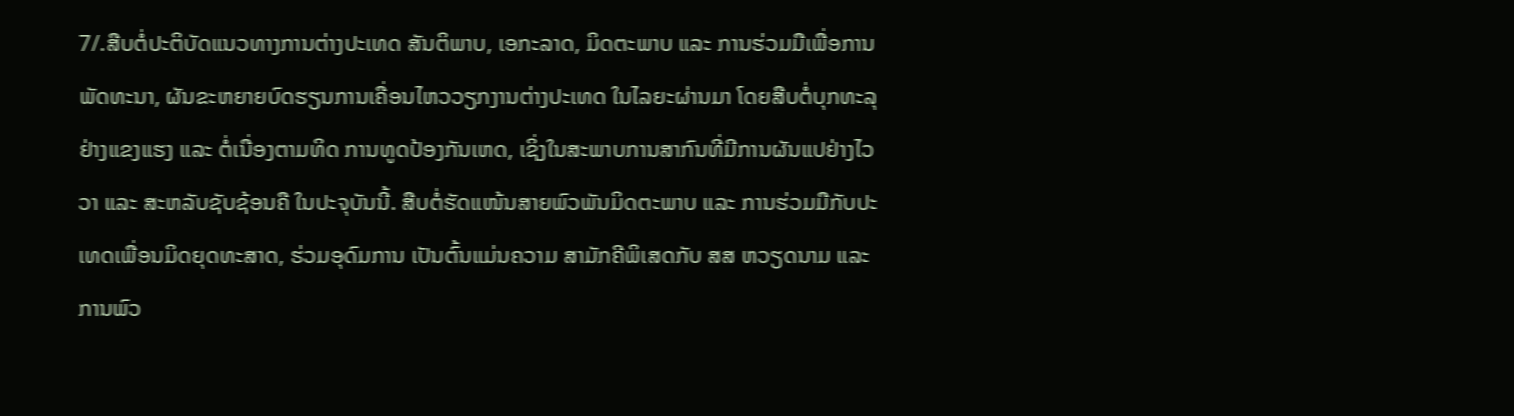7/.ສືບຕໍ່ປະຕິບັດແນວທາງການຕ່າງປະເທດ ສັນຕິພາບ, ເອກະລາດ, ມິດຕະພາບ ແລະ ການຮ່ວມມືເພື່ອການພັດທະນາ, ຜັນຂະຫຍາຍບົດຮຽນການເຄື່ອນໄຫວວຽກງານຕ່າງປະເທດ ໃນໄລຍະຜ່ານມາ ໂດຍສືບຕໍ່ບຸກທະລຸຢ່າງແຂງແຮງ ແລະ ຕໍ່ເນື່ອງຕາມທິດ ການທູດປ້ອງກັນເຫດ, ເຊິ່ງໃນສະພາບການສາກົນທີ່ມີການຜັນແປຢ່າງໄວວາ ແລະ ສະຫລັບຊັບຊ້ອນຄື ໃນປະຈຸບັນນີ້. ສືບຕໍ່ຮັດແໜ້ນສາຍພົວພັນມິດຕະພາບ ແລະ ການຮ່ວມມືກັບປະເທດເພື່ອນມິດຍຸດທະສາດ, ຮ່ວມອຸດົມການ ເປັນຕົ້ນແມ່ນຄວາມ ສາມັກຄີພິເສດກັບ ສສ ຫວຽດນາມ ແລະ ການພົວ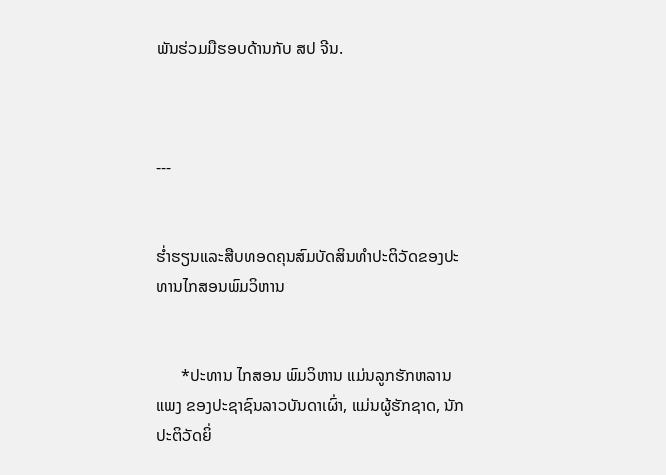ພັນຮ່ວມມືຮອບດ້ານກັບ ສປ ຈີນ.



---


ຮໍ່າຮຽນແລະສືບທອດຄຸນສົມບັດສິນທຳປະຕິວັດຂອງປະທານໄກສອນພົມວິຫານ


      *ປະທານ ໄກສອນ ພົມວິຫານ ແມ່ນລູກຮັກຫລານແພງ ຂອງປະຊາຊົນລາວບັນດາເຜົ່າ, ແມ່ນຜູ້ຮັກຊາດ, ນັກປະຕິວັດຍິ່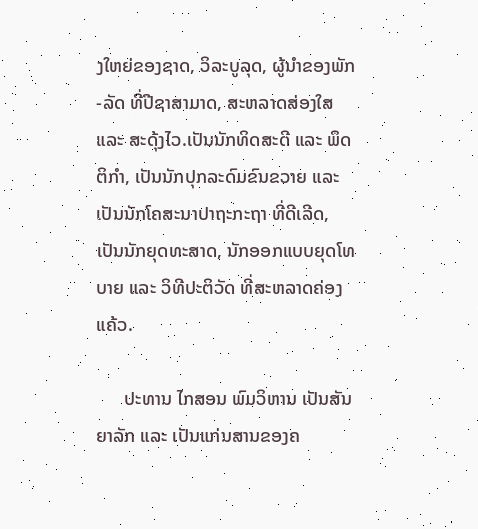ງໃຫຍ່ຂອງຊາດ, ວິລະບູລຸດ, ຜູ້ນຳຂອງພັກ-ລັດ ທີ່ປີຊາສາມາດ, ສະຫລາດສ່ອງໃສ ແລະ ສະດຸ້ງໄວ.ເປັນນັກທິດສະດີ ແລະ ພຶດຕິກຳ, ເປັນນັກປຸກລະດົມຂົນຂວາຍ ແລະ ເປັນນັກໂຄສະນາປາຖະກະຖາ ທີ່ດີເລີດ, ເປັນນັກຍຸດທະສາດ, ນັກອອກແບບຍຸດໂທບາຍ ແລະ ວິທີປະຕິວັດ ທີ່ສະຫລາດຄ່ອງແຄ້ວ.

      ປະທານ ໄກສອນ ພົມວິຫານ ເປັນສັນຍາລັກ ແລະ ເປັນແກ່ນສານຂອງຄ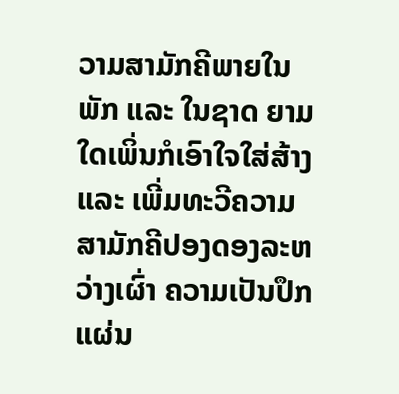ວາມສາມັກຄີພາຍໃນພັກ ແລະ ໃນຊາດ ຍາມໃດເພິ່ນກໍເອົາໃຈໃສ່ສ້າງ ແລະ ເພີ່ມທະວີຄວາມສາມັກຄີປອງດອງລະຫວ່າງເຜົ່າ ຄວາມເປັນປຶກແຜ່ນ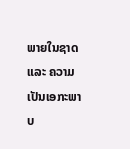ພາຍໃນຊາດ ແລະ ຄວາມເປັນເອກະພາບ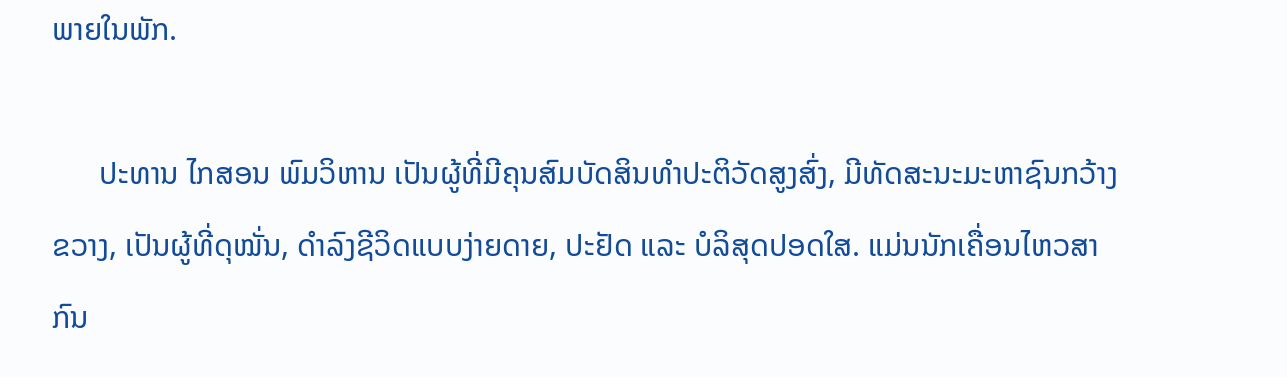ພາຍໃນພັກ.

      ປະທານ ໄກສອນ ພົມວິຫານ ເປັນຜູ້ທີ່ມີຄຸນສົມບັດສິນທຳປະຕິວັດສູງສົ່ງ, ມີທັດສະນະມະຫາຊົນກວ້າງຂວາງ, ເປັນຜູ້ທີ່ດຸໝັ່ນ, ດຳລົງຊີວິດແບບງ່າຍດາຍ, ປະຢັດ ແລະ ບໍລິສຸດປອດໃສ. ແມ່ນນັກເຄື່ອນໄຫວສາກົນ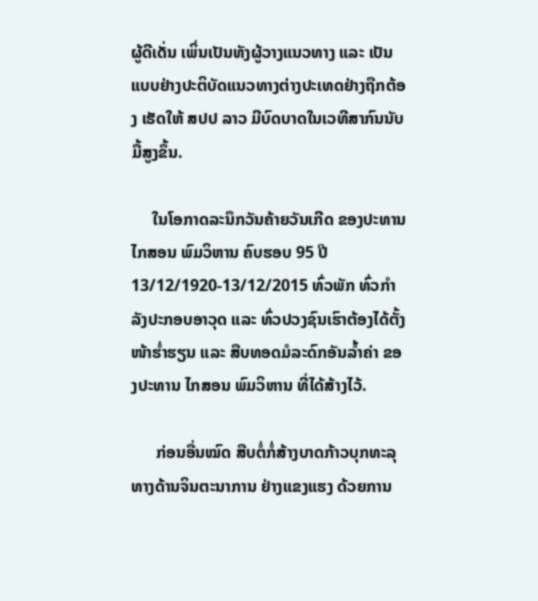ຜູ້ດີເດັ່ນ ເພິ່ນເປັນທັງຜູ້ວາງແນວທາງ ແລະ ເປັນແບບຢ່າງປະຕິບັດແນວທາງຕ່າງປະເທດຢ່າງຖືກຕ້ອງ ເຮັດໃຫ້ ສປປ ລາວ ມີບົດບາດໃນເວທີສາກົນນັບມື້ສູງຂຶ້ນ.

     ໃນໂອກາດລະນຶກວັນຄ້າຍວັນເກີດ ຂອງປະທານ ໄກສອນ ພົມວິຫານ ຄົບຮອບ 95 ປີ 13/12/1920-13/12/2015 ທົ່ວພັກ ທົ່ວກຳລັງປະກອບອາວຸດ ແລະ ທົ່ວປວງຊົນເຮົາຕ້ອງໄດ້ຕັ້ງໜ້າຮໍ່າຮຽນ ແລະ ສືບທອດມໍລະດົກອັນລໍ້າຄ່າ ຂອງປະທານ ໄກສອນ ພົມວິຫານ ທີ່ໄດ້ສ້າງໄວ້.

      ກ່ອນອື່ນໝົດ ສືບຕໍ່ກໍ່ສ້າງບາດກ້າວບຸກທະລຸ ທາງດ້ານຈິນຕະນາການ ຢ່າງແຂງແຮງ ດ້ວຍການ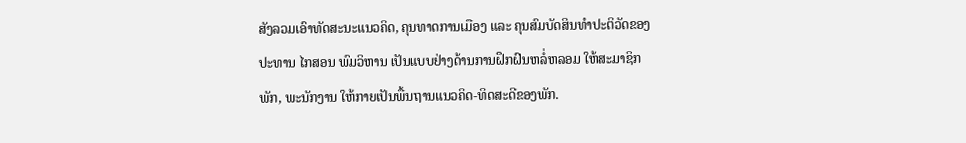ສັງລວມເອົາທັດສະນະແນວຄິດ, ຄຸນທາດການເມືອງ ແລະ ຄຸນສົມບັດສິນທຳປະຕິວັດຂອງປະທານ ໄກສອນ ພົມວິຫານ ເປັນແບບຢ່າງດ້ານການຝຶກຝົນຫລໍ່ຫລອມ ໃຫ້ສະມາຊິກພັກ, ພະນັກງານ ໃຫ້ກາຍເປັນພື້ນຖານແນວຄິດ-ທິດສະດີຂອງພັກ.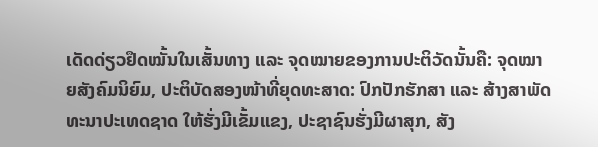ເດັດດ່ຽວຢຶດໝັ້ນໃນເສັ້ນທາງ ແລະ ຈຸດໝາຍຂອງການປະຕິວັດນັ້ນຄື: ຈຸດໝາຍສັງຄົມນິຍົມ, ປະຕິບັດສອງໜ້າທີ່ຍຸດທະສາດ: ປົກປັກຮັກສາ ແລະ ສ້າງສາພັດທະນາປະເທດຊາດ ໃຫ້ຮັ່ງມີເຂັ້ມແຂງ, ປະຊາຊົນຮັ່ງມີຜາສຸກ, ສັງ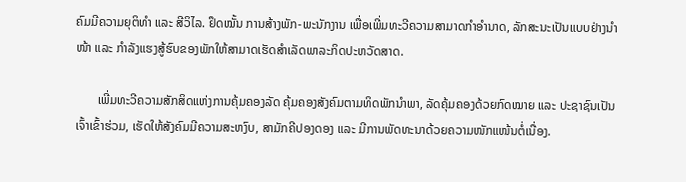ຄົມມີຄວາມຍຸຕິທຳ ແລະ ສີວິໄລ. ຢຶດໝັ້ນ ການສ້າງພັກ-ພະນັກງານ ເພື່ອເພີ່ມທະວີຄວາມສາມາດກຳອຳນາດ, ລັກສະນະເປັນແບບຢ່າງນຳໜ້າ ແລະ ກຳລັງແຮງສູ້ຮົບຂອງພັກໃຫ້ສາມາດເຮັດສຳເລັດພາລະກິດປະຫວັດສາດ.

       ເພີ່ມທະວີຄວາມສັກສິດແຫ່ງການຄຸ້ມຄອງລັດ ຄຸ້ມຄອງສັງຄົມຕາມທິດພັກນຳພາ, ລັດຄຸ້ມຄອງດ້ວຍກົດໝາຍ ແລະ ປະຊາຊົນເປັນເຈົ້າເຂົ້າຮ່ວມ, ເຮັດໃຫ້ສັງຄົມມີຄວາມສະຫງົບ, ສາມັກຄີປອງດອງ ແລະ ມີການພັດທະນາດ້ວຍຄວາມໜັກແໜ້ນຕໍ່ເນື່ອງ.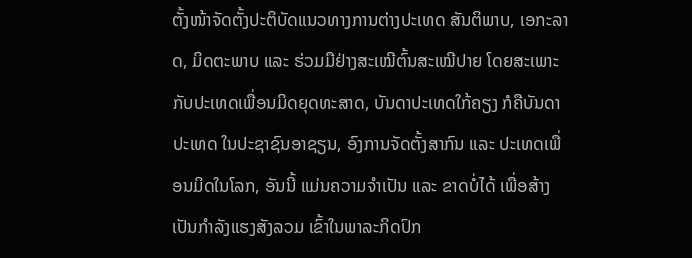ຕັ້ງໜ້າຈັດຕັ້ງປະຕິບັດແນວທາງການຕ່າງປະເທດ ສັນຕິພາບ, ເອກະລາດ, ມິດຕະພາບ ແລະ ຮ່ວມມືຢ່າງສະເໝີຕົ້ນສະເໝີປາຍ ໂດຍສະເພາະກັບປະເທດເພື່ອນມິດຍຸດທະສາດ, ບັນດາປະເທດໃກ້ຄຽງ ກໍຄືບັນດາປະເທດ ໃນປະຊາຊົນອາຊຽນ, ອົງການຈັດຕັ້ງສາກົນ ແລະ ປະເທດເພື່ອນມິດໃນໂລກ, ອັນນີ້ ແມ່ນຄວາມຈຳເປັນ ແລະ ຂາດບໍ່ໄດ້ ເພື່ອສ້າງເປັນກຳລັງແຮງສັງລວມ ເຂົ້າໃນພາລະກິດປົກ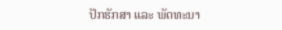ປັກຮັກສາ ແລະ ພັດທະນາ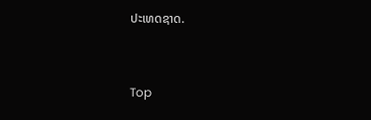ປະເທດຊາດ.



Top